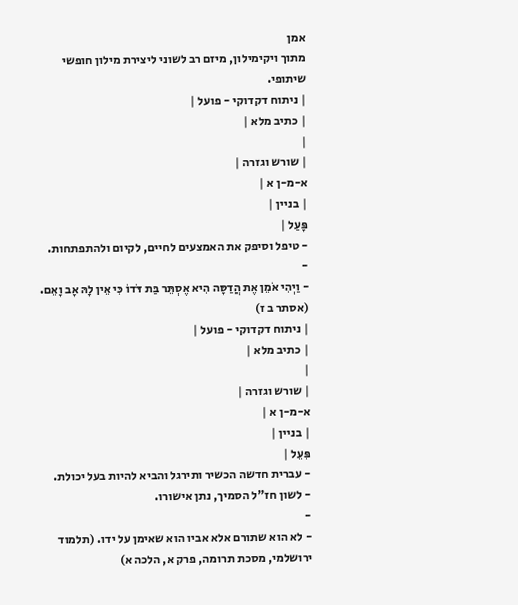אמן
מתוך ויקימילון, מיזם רב לשוני ליצירת מילון חופשי שיתופי.
| ניתוח דקדוקי - פועל |
| כתיב מלא |
|
| שורש וגזרה |
א-מ-ן א |
| בניין |
פָּעַל |
- טיפל וסיפק את האמצעים לחיים, לקיום ולהתפתחות.
-
- וַיְהִי אֹמֵן אֶת הֲדַסָּה הִיא אֶסְתֵּר בַּת דֹּדוֹ כִּי אֵין לָהּ אָב וָאֵם. (אסתר ב ז)
| ניתוח דקדוקי - פועל |
| כתיב מלא |
|
| שורש וגזרה |
א-מ-ן א |
| בניין |
פִּעֵל |
- עברית חדשה הכשיר ותירגל והביא להיות בעל יכולת.
- לשון חז"ל הסמיך, נתן אישורו.
-
- לא הוא שתורם אלא אביו הוא שאימן על ידו. (תלמוד ירושלמי, מסכת תרומה, פרק א, הלכה א)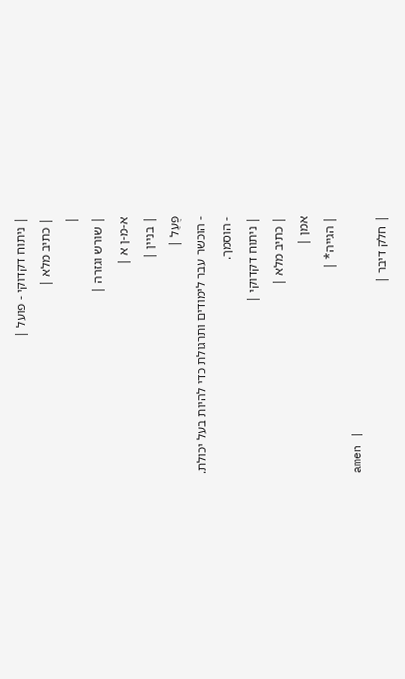| ניתוח דקדוקי - פועל |
| כתיב מלא |
|
| שורש וגזרה |
א-מ-ן א |
| בניין |
פֻּעַל |
- הוכשר עבר לימודים ותרגולת כדי להיות בעל יכולת.
- הוסמך.
| ניתוח דקדוקי |
| כתיב מלא |
אמן |
| הגייה* |
amen |
| חלק דיבר |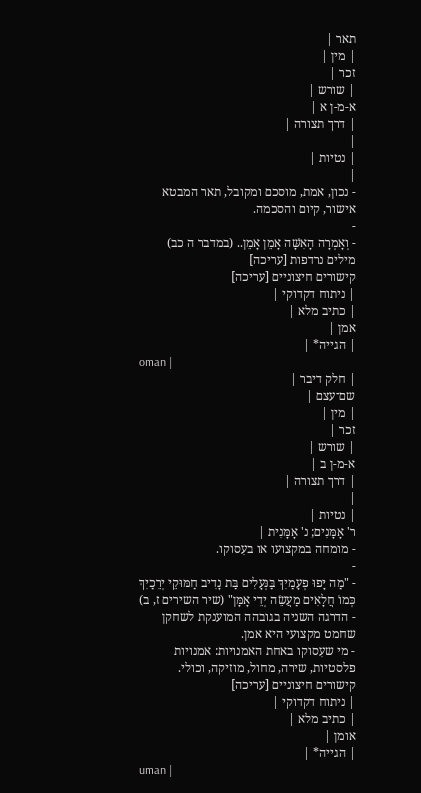תאר |
| מין |
זכר |
| שורש |
א-מ-ן א |
| דרך תצורה |
|
| נטיות |
|
- נכון, אמת, מוסכם ומקובל, תאר המבטא אישור, קיום והסכמה.
-
- וְאָמְרָה הָאִשָּׁה אָמֵן אָמֵן.. (במדבר ה כב)
מילים נרדפות [עריכה]
קישורים חיצוניים [עריכה]
| ניתוח דקדוקי |
| כתיב מלא |
אמן |
| הגייה* |
oman |
| חלק דיבר |
שם־עצם |
| מין |
זכר |
| שורש |
א-מ-ן ב |
| דרך תצורה |
|
| נטיות |
ר' אָמָּנִים; נ' אָמָּנִית |
- מומחה במקצועו או בעִסוקו.
-
- "מַה יָּפוּ פְעָמַיִךְ בַּנְּעָלִים בַּת נָדִיב חַמּוּקֵי יְרֵכַיִךְ כְּמוֹ חֲלָאִים מַעֲשֵׂה יְדֵי אָמָּן" (שיר השירים ז, ב)
- הדרגה השניה בגובהה המוענקת לשחקן שחמט מקצועי היא אמן.
- מי שעִסוקו באחת האמנויות: אמנויות פלסטיות, שירה, מחול, מוזיקה, וכולי.
קישורים חיצוניים [עריכה]
| ניתוח דקדוקי |
| כתיב מלא |
אומן |
| הגייה* |
uman |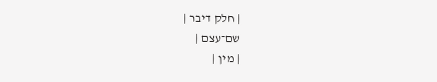| חלק דיבר |
שם־עצם |
| מין |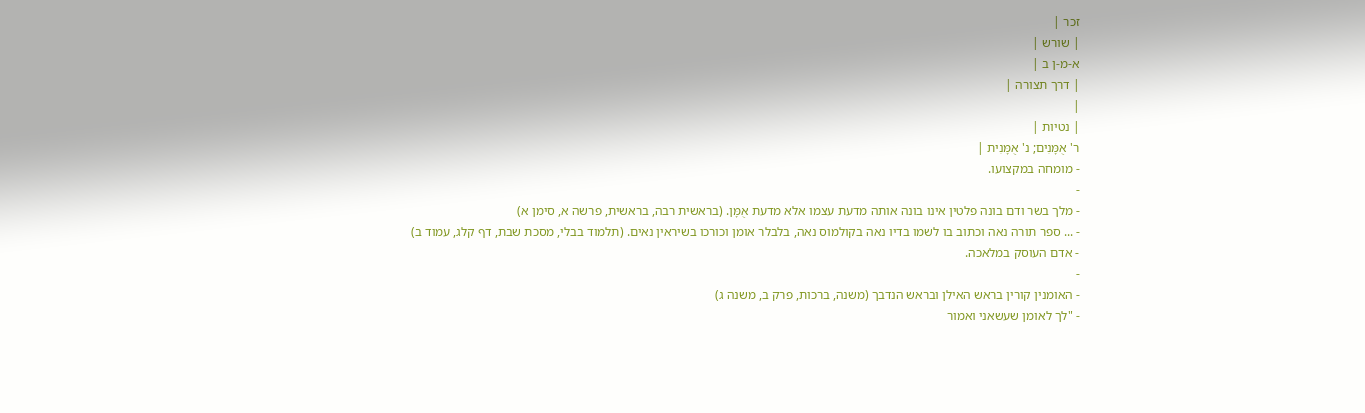זכר |
| שורש |
א-מ-ן ב |
| דרך תצורה |
|
| נטיות |
ר' אֻמָּנִים; נ' אֻמָּנִית |
- מומחה במקצועו.
-
- מלך בשר ודם בונה פלטין אינו בונה אותה מדעת עצמו אלא מדעת אֻמָּן. (בראשית רבה, בראשית, פרשה א, סימן א)
- ... ספר תורה נאה וכתוב בו לשמו בדיו נאה בקולמוס נאה, בלבלר אומן וכורכו בשיראין נאים. (תלמוד בבלי, מסכת שבת, דף קלג, עמוד ב)
- אדם העוסק במלאכה.
-
- האומנין קורין בראש האילן ובראש הנדבך (משנה, ברכות, פרק ב, משנה ג)
- "לך לאומן שעשאני ואמור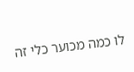לו כמה מכוער כלי זה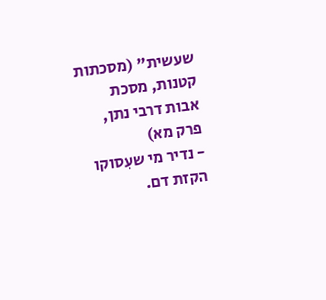שעשית" (מסכתות קטנות, מסכת אבות דרבי נתן, פרק מא)
- נדיר מי שעִסוקו הקזת דם.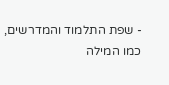- שפת התלמוד והמדרשים, כמו המילה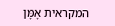המקראית אָמָּן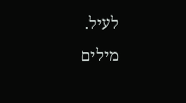לעיל.
מילים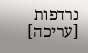נרדפות [עריכה]